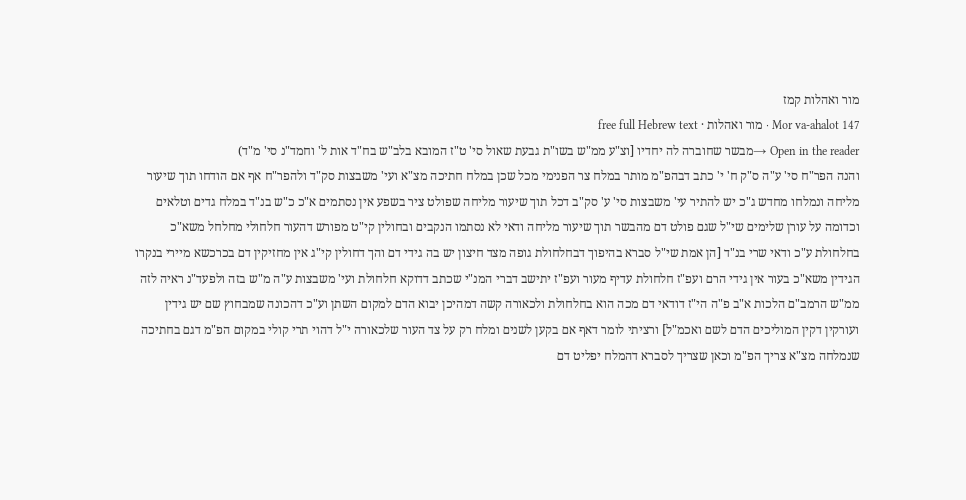מור ואהלות קמז
Mor va-ahalot 147 · מור ואהלות · free full Hebrew text
Open in the reader →מבשר שחוברה לה יחדיו [וצ"ע ממ"ש בשו"ת גבעת שאול סי' ט"ז המובא בלב"ש בח"ד אות ל' וחמד"נ סי' מ"ד)
והנה הפר"ח סי' ע"ה ס"ק ח' י' כתב דבהפ"מ מותר במלח צר הפנימי מכל שכן במלח חתיכה מצ"א ועי' משבצות סק"ד ולהפר"ח אף אם הודחו תוך שיעור מליחה ונמלחו מחדש ג"כ יש להתיר עי' משבצות סי' ע' סק"ב דכל תוך שיעור מליחה שפולט ציר בשפע אין נסתמים א"כ כ"ש בנ"ד במלח גדים וטלאים וכדומה על עורן שלימים שי"ל שגם פולט דם מהבשר תוך שיעור מליחה ודאי לא נסתמו הנקבים ובחולין קי"ט מפורש דהעור חלחולי מחלחל משא"כ בחלחולת ע"כ ודאי שרי בנ"ד [הן אמת שי"ל סברא בהיפוך דבחלחולת גופה מצד חיצון יש בה גידי דם והך דחולין קי"ג אין מחזיקין דם בכרכשא מיירי בנקרו הגידין משא"כ בעור אין גידי הרם ועפ"ז חלחולת עדיף מעור ועפ"ז יתישב דברי המנ"י שכתב דדוקא חלחולת ועי' משבצות ע"ה מ"ש בזה ולפעד"נ ראיה לזה ממ"ש הרמב"ם הלכות א"ב פ"ה הי"ז דודאי דם מכה הוא בחלחולת ולכאורה קשה דמהיכן יבוא הדם למקום השתן וע"כ דהכונה שמבחוץ שם יש גידין ועורקין דקין המוליכים הדם לשם ואכמ"ל] ורציתי לומר דאף אם בקען לשנים ומלח רק על צד העור שלכאורה י"ל דהוי תרי קולי במקום הפ"מ דגם בחתיכה שנמלחה מצ"א צריך הפ"מ וכאן שצריך לסברא דהמלח יפליט דם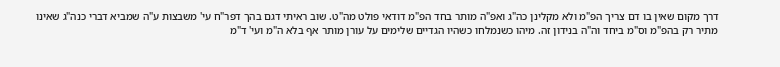דרך מקום שאין בו דם צריך הפ"מ ולא מקלינן כה"ג ואפ"ה מותר בחד הפ"מ דודאי פולט מה"ט. שוב ראיתי דגם בהך דפר"ח עי' משבצות ע"ה שמביא דברי כנה"ג שאינו מתיר רק בהפ"מ וס"מ ביחד וה"ה בנידון זה. מיהו כשנמלחו כשהיו הגדיים שלימים על עורן מותר אף בלא ה"מ ועי' ד"מ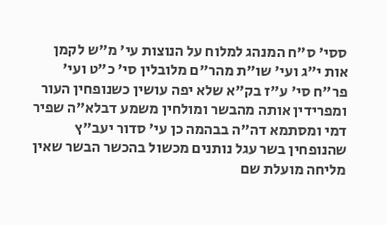ססי' ס"ח המנהג למלוח על הנוצות עי' מ"ש לקמן אות י"ג ועי' שו"ת מהר"ם מלובלין סי' כ"ט ועי' פר"ח סי' ע"ז בק"א שלא יפה עושין כשנופחין העור ומפרידין אותה מהבשר ומולחין משמע דבלא"ה שפיר דמי ומסתמא דה"ה בבהמה כן עי' סדור יעב"ץ שהנופחין בשר עגל נותנים מכשול בהכשר הבשר שאין מליחה מועלת שם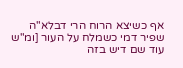אף כשיצא הרוח הרי דבלא"ה שפיר דמי כשמלח על העור [ומ"ש עוד שם דיש בזה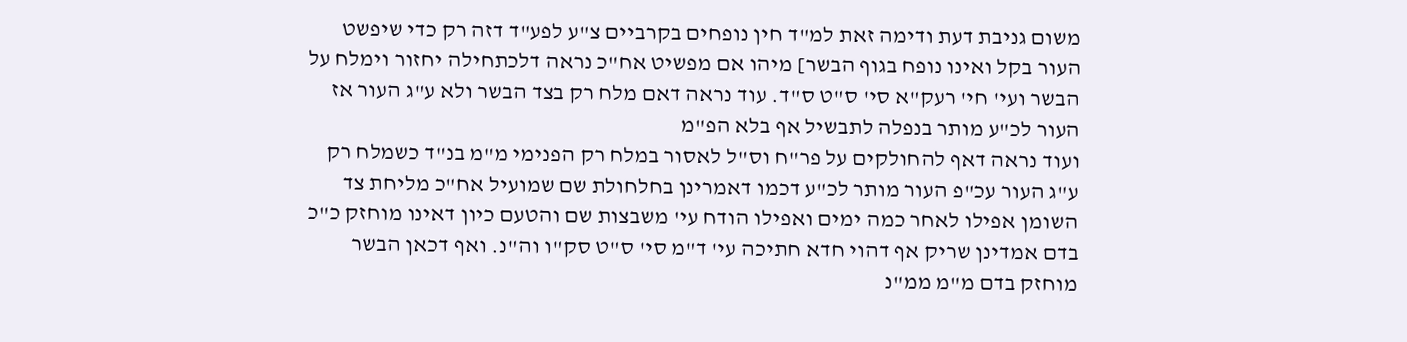משום גניבת דעת ודימה זאת למ"ד חין נופחים בקרביים צ"ע לפע"ד דזה רק כדי שיפשט העור בקל ואינו נופח בגוף הבשר] מיהו אם מפשיט אח"כ נראה דלכתחילה יחזור וימלח על הבשר ועי' חי' רעק"א סי' ס"ט ס"ד. עוד נראה דאם מלח רק בצד הבשר ולא ע"ג העור אז העור לכ"ע מותר בנפלה לתבשיל אף בלא הפ"מ
ועוד נראה דאף להחולקים על פר"ח וס"ל לאסור במלח רק הפנימי מ"מ בנ"ד כשמלח רק ע"ג העור עכ"פ העור מותר לכ"ע דכמו דאמרינן בחלחולת שם שמועיל אח"כ מליחת צד השומן אפילו לאחר כמה ימים ואפילו הודח עי' משבצות שם והטעם כיון דאינו מוחזק כ"כ בדם אמדינן שריק אף דהוי חדא חתיכה עי' ד"מ סי' ס"ט סק"ו וה"נ. ואף דכאן הבשר מוחזק בדם מ"מ ממ"נ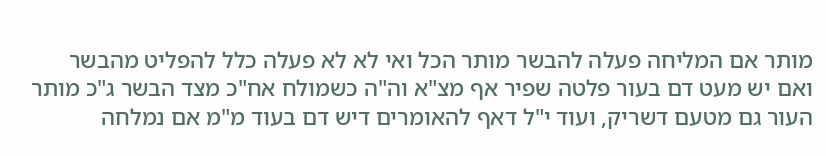מותר אם המליחה פעלה להבשר מותר הכל ואי לא לא פעלה כלל להפליט מהבשר ואם יש מעט דם בעור פלטה שפיר אף מצ"א וה"ה כשמולח אח"כ מצד הבשר ג"כ מותר העור גם מטעם דשריק, ועוד י"ל דאף להאומרים דיש דם בעוד מ"מ אם נמלחה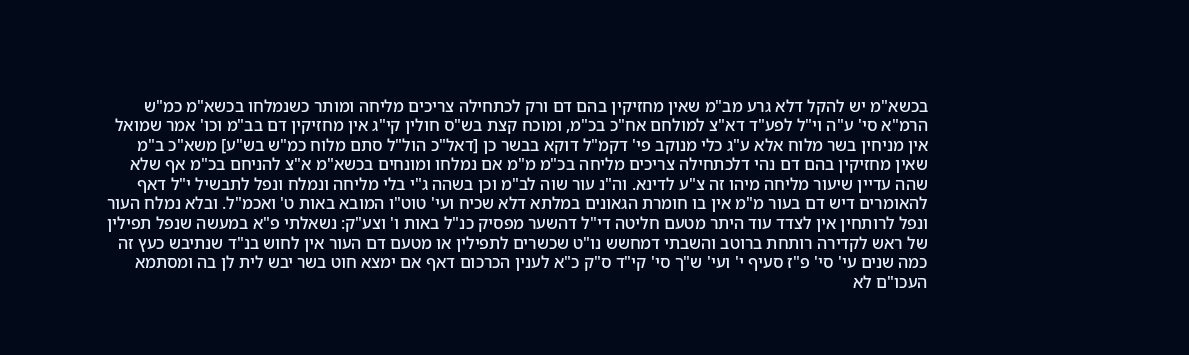בכשא"מ יש להקל דלא גרע מב"מ שאין מחזיקין בהם דם ורק לכתחילה צריכים מליחה ומותר כשנמלחו בכשא"מ כמ"ש הרמ"א סי' ע"ה וי"ל לפע"ד דא"צ למולחם אח"כ בכ"מ, ומוכח קצת בש"ס חולין קי"ג אין מחזיקין דם בב"מ וכו' אמר שמואל אין מניחין בשר מלוח אלא ע"ג כלי מנוקב פי' דקמ"ל דוקא בבשר כן [דאל"כ הול"ל סתם מלוח כמ"ש בש"ע] משא"כ ב"מ שאין מחזיקין בהם דם נהי דלכתחילה צריכים מליחה בכ"מ מ"מ אם נמלחו ומונחים בכשא"מ א"צ להניחם בכ"מ אף שלא שהה עדיין שיעור מליחה מיהו זה צ"ע לדינא. וה"נ עור שוה לב"מ וכן בשהה ג"י בלי מליחה ונמלח ונפל לתבשיל י"ל דאף להאומרים דיש דם בעור מ"מ אין בו חומרת הגאונים במלתא דלא שכיח ועי' טוט"ו המובא באות ט' ואכמ"ל. ובלא נמלח העור ונפל לרותחין אין לצדד עוד היתר מטעם חליטה די"ל דהשער מפסיק כנ"ל באות ו' וצע"ק: נשאלתי פ"א במעשה שנפל תפילין של ראש לקדירה רותחת ברוטב והשבתי דמחשש נו"ט שכשרים לתפילין או מטעם דם העור אין לחוש בנ"ד שנתיבש כעץ זה כמה שנים עי' סי' פ"ז סעיף י' ועי' ש"ך סי' קי"ד ס"ק כ"א לענין הכרכום דאף אם ימצא חוט בשר יבש לית לן בה ומסתמא העכו"ם לא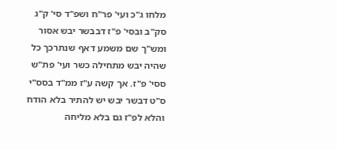מלחו ג"כ ועי' פר"ח ושפ"ד סי' ק"ג סק"ב ובסי' פ"ז דבבשר יבש אסור ומש"ך שם משמע דאף שנתרכך כל שהיה יבש מתחילה כשר ועי' פת"ש ססי' פ"ז. אך קשה ע"ז ממ"ד בסס"י ס"ט דבשר יבש יש להתיר בלא הודח והלא לפ"ז גם בלא מליחה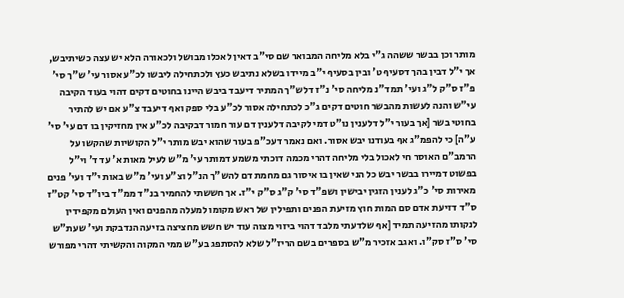מותר וכן בבשר ששהה ג"י בלא מליחה המבואר שם סי"ב דאין לאכלו מבושל ולכאורה הלא יש עצה כשיתיבש, אך י"ל דבין בהך דסעיף ט' ובין בסעיף י"ב מיידו בשלא נתיבש כעץ ולכתחילה ליבשו לכ"ע אסור עי' ש"ך סי' פ"ז ס"ק ל"ג ועי' תמד"נ מליחה סי' נ"ז דלש"ך המתיר דיעבד ביבש היינו בחוטים דקים דהוי בעוד הקיבה עי"ש והנה לעשות מהבשר חוטים דקים ג"כ לכתחילה אסור לכ"ע בלי ספק ואף דיעבד צ"ע אם יש להתיר בחוטי בשר [אך בעור י"ל דלענין נו"ט דמי לקיבה דלענין דם עור חמור דבקיבה לכ"ע אין מחזיקין בו דם עי' סי' ע"ה] כי להפמ"ג אף בעודנו יבש אסור. ואם נאמר דעכ"פ בעור שהוא יבש מותר י"ל הקושיות שהקשו על הרמב"ם האוסר חי לאכול בלי מליחה דהרי מכמה דוכתי משמע דמותר עי' מ"ש לעיל מאות א' עד ד' וי"ל בפשוט דמיירו בבשר יבש כל הני שאין בו איסור גם מחמת דם להש"ך הנ"ל וצ"ע ועי' מ"ש באות י"ד ועי' פנים מאירות סי' כ"ג לענין הזגין יבישין ושפ"ד סי' ק"ג ס"ק י"ז. אך חששתי להחמיר בנ"ד ממ"ד ביו"ד סי' קט"ז ס"ד דזיעת אדם סם המות חוץ מזיעת הפנים ותפילין של ראש מקומו למעלה מהפנים ואין העולם מקפידין לנקותו מהזיעה תמיד [אף שלדעתי מלבד דהוי ביזוי מצוה עוד יש חשש מחציצה בזיעה הנדבקת ועי' שעת"ש סי' ס"ז סק"ו. ואגב אזכיר מ"ש בספרים בשם הריז"ל שלא להסתפג בע"ש ממי המקוה והקשיתי דהרי מפורש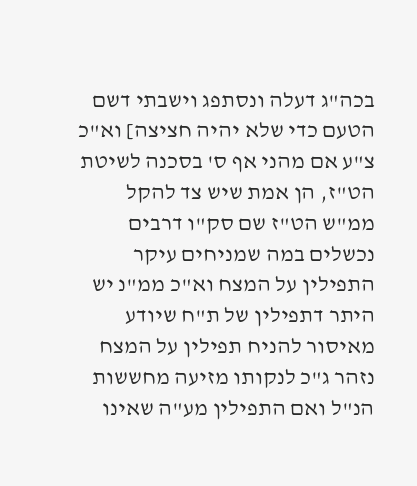בכה"ג דעלה ונסתפג וישבתי דשם הטעם כדי שלא יהיה חציצה] וא"כ צ"ע אם מהני אף ס' בסכנה לשיטת הט"ז, הן אמת שיש צד להקל ממ"ש הט"ז שם סק"ו דרבים נכשלים במה שמניחים עיקר התפילין על המצח וא"כ ממ"נ יש היתר דתפילין של ת"ח שיודע מאיסור להניח תפילין על המצח נזהר ג"כ לנקותו מזיעה מחששות הנ"ל ואם התפילין מע"ה שאינו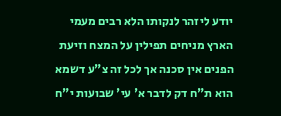יודע ליזהר לנקותו הלא רבים מעמי הארץ מניחים תפילין על המצח וזיעת הפנים אין סכנה אך לכל זה צ"ע דשמא הוא ת"ח דק לדבר א' עי' שבועות י"ח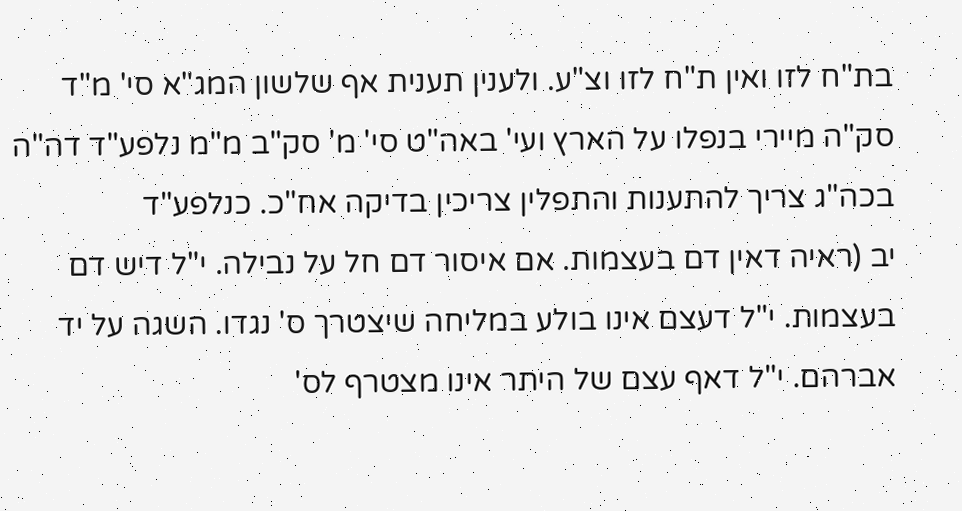בת"ח לזו ואין ת"ח לזו וצ"ע. ולענין תענית אף שלשון המג"א סי' מ"ד סק"ה מיירי בנפלו על הארץ ועי' באה"ט סי' מ' סק"ב מ"מ נלפע"ד דה"ה בכה"ג צריך להתענות והתפלין צריכין בדיקה אח"כ. כנלפע"ד
יב (ראיה דאין דם בעצמות. אם איסור דם חל על נבילה. י"ל דיש דם בעצמות. י"ל דעצם אינו בולע במליחה שיצטרך ס' נגדו. השגה על יד אברהם. י"ל דאף עצם של היתר אינו מצטרף לס'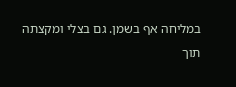במליחה אף בשמן. גם בצלי ומקצתה תוך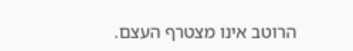הרוטב אינו מצטרף העצם.